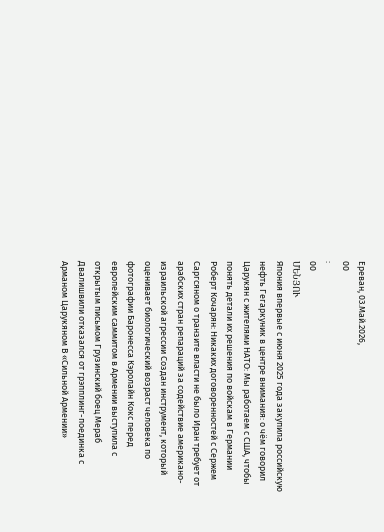Ереван, 03.Май.2026,
00
:
00
ՄԵՆՅՈՒ
Япония впервые с июня 2025 года закупила российскую нефть Гегаркуник в центре внимания: о чём говорил Царукян с жителями НАТО: Мы работаем с США, чтобы понять детали их решения по войскам в Германии Роберт Кочарян: Никаких договоренностей с Сержем Саргсяном о транзите власти не было Иран требует от арабских стран репараций за содействие американо-израильской агрессии Создан инструмент, который оценивает биологический возраст человека по фотографии Баронесса Кэролайн Кокс перед европейским саммитом в Армении выступила с открытым письмом Грузинский боец Мераб Двалишвили отказался от грэпплинг-поединка с Арманом Царукяном В «Сильной Армении»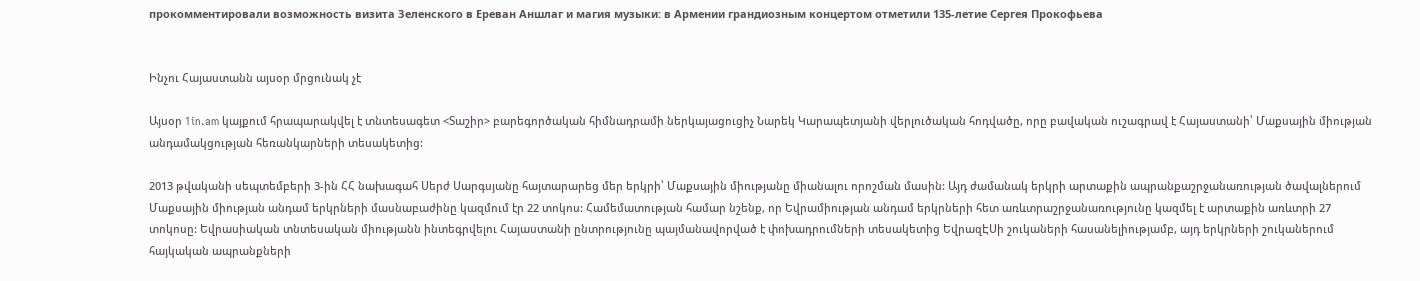прокомментировали возможность визита Зеленского в Ереван Аншлаг и магия музыки: в Армении грандиозным концертом отметили 135-летие Сергея Прокофьева


Ինչու Հայաստանն այսօր մրցունակ չէ

Այսօր 1in.am կայքում հրապարակվել է տնտեսագետ <Տաշիր> բարեգործական հիմնադրամի ներկայացուցիչ Նարեկ Կարապետյանի վերլուծական հոդվածը, որը բավական ուշագրավ է Հայաստանի՝ Մաքսային միության  անդամակցության հեռանկարների տեսակետից:

2013 թվականի սեպտեմբերի 3-ին ՀՀ նախագահ Սերժ Սարգսյանը հայտարարեց մեր երկրի՝ Մաքսային միությանը միանալու որոշման մասին: Այդ ժամանակ երկրի արտաքին ապրանքաշրջանառության ծավալներում Մաքսային միության անդամ երկրների մասնաբաժինը կազմում էր 22 տոկոս: Համեմատության համար նշենք, որ Եվրամիության անդամ երկրների հետ առևտրաշրջանառությունը կազմել է արտաքին առևտրի 27 տոկոսը: Եվրասիական տնտեսական միությանն ինտեգրվելու Հայաստանի ընտրությունը պայմանավորված է փոխադրումների տեսակետից ԵվրազԷՍի շուկաների հասանելիությամբ, այդ երկրների շուկաներում հայկական ապրանքների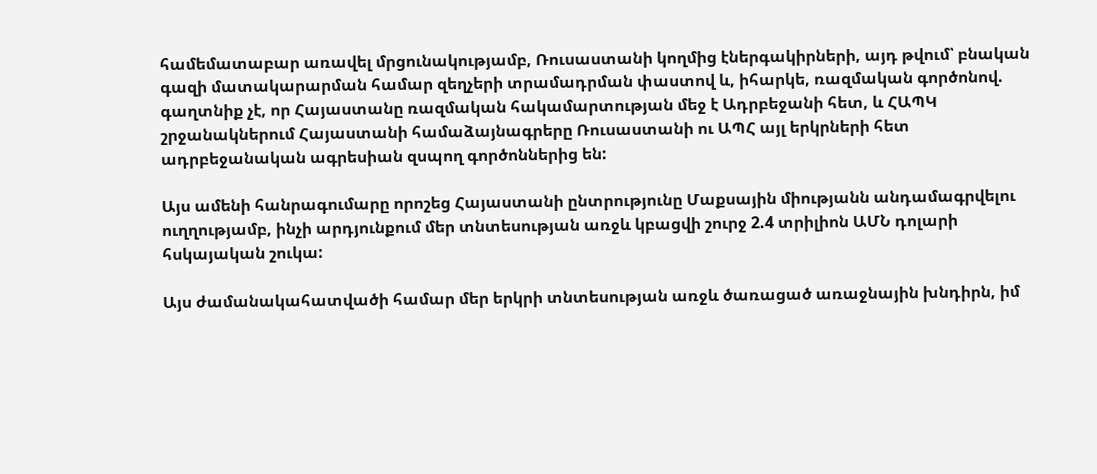համեմատաբար առավել մրցունակությամբ, Ռուսաստանի կողմից էներգակիրների, այդ թվում՝ բնական գազի մատակարարման համար զեղչերի տրամադրման փաստով և, իհարկե, ռազմական գործոնով. գաղտնիք չէ, որ Հայաստանը ռազմական հակամարտության մեջ է Ադրբեջանի հետ, և ՀԱՊԿ շրջանակներում Հայաստանի համաձայնագրերը Ռուսաստանի ու ԱՊՀ այլ երկրների հետ ադրբեջանական ագրեսիան զսպող գործոններից են:

Այս ամենի հանրագումարը որոշեց Հայաստանի ընտրությունը Մաքսային միությանն անդամագրվելու ուղղությամբ, ինչի արդյունքում մեր տնտեսության առջև կբացվի շուրջ 2.4 տրիլիոն ԱՄՆ դոլարի հսկայական շուկա:

Այս ժամանակահատվածի համար մեր երկրի տնտեսության առջև ծառացած առաջնային խնդիրն, իմ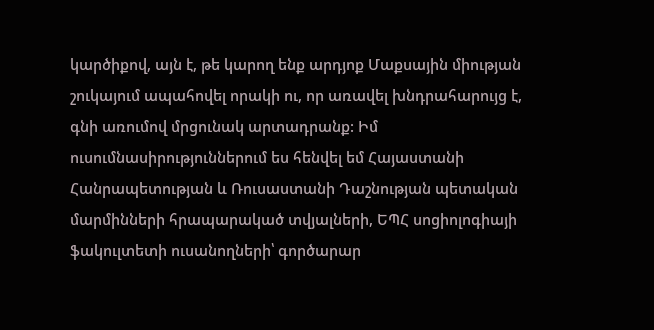կարծիքով, այն է, թե կարող ենք արդյոք Մաքսային միության շուկայում ապահովել որակի ու, որ առավել խնդրահարույց է, գնի առումով մրցունակ արտադրանք: Իմ ուսումնասիրություններում ես հենվել եմ Հայաստանի Հանրապետության և Ռուսաստանի Դաշնության պետական մարմինների հրապարակած տվյալների, ԵՊՀ սոցիոլոգիայի ֆակուլտետի ուսանողների՝ գործարար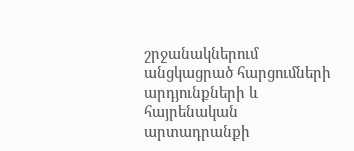շրջանակներում անցկացրած հարցումների արդյունքների և հայրենական արտադրանքի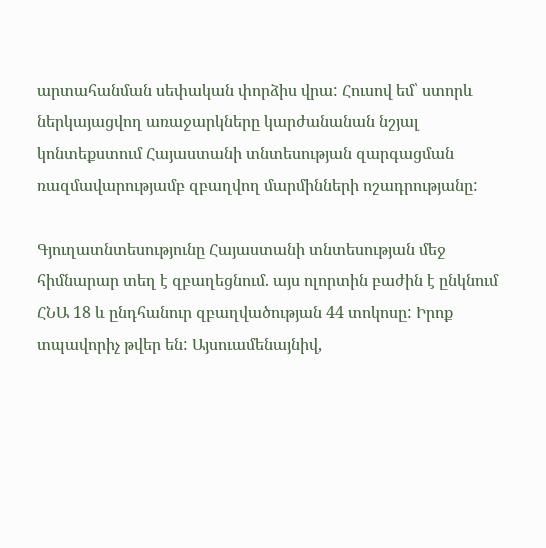արտահանման սեփական փորձիս վրա: Հուսով եմ՝ ստորև ներկայացվող առաջարկները կարժանանան նշյալ կոնտեքստում Հայաստանի տնտեսության զարգացման ռազմավարությամբ զբաղվող մարմինների ոշադրությանը:

Գյուղատնտեսությունը Հայաստանի տնտեսության մեջ հիմնարար տեղ է զբաղեցնում. այս ոլորտին բաժին է ընկնում ՀՆԱ 18 և ընդհանուր զբաղվածության 44 տոկոսը: Իրոք տպավորիչ թվեր են: Այսուամենայնիվ,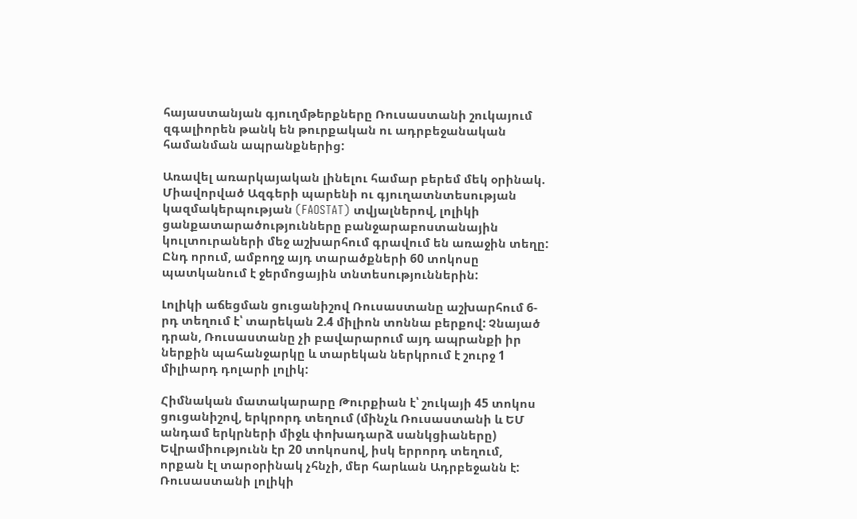հայաստանյան գյուղմթերքները Ռուսաստանի շուկայում զգալիորեն թանկ են թուրքական ու ադրբեջանական համանման ապրանքներից:

Առավել առարկայական լինելու համար բերեմ մեկ օրինակ. Միավորված Ազգերի պարենի ու գյուղատնտեսության կազմակերպության (FAOSTAT) տվյալներով, լոլիկի ցանքատարածությունները բանջարաբոստանային կուլտուրաների մեջ աշխարհում գրավում են առաջին տեղը: Ընդ որում, ամբողջ այդ տարածքների 60 տոկոսը պատկանում է ջերմոցային տնտեսություններին:

Լոլիկի աճեցման ցուցանիշով Ռուսաստանը աշխարհում 6-րդ տեղում է՝ տարեկան 2.4 միլիոն տոննա բերքով: Չնայած դրան, Ռուսաստանը չի բավարարում այդ ապրանքի իր ներքին պահանջարկը և տարեկան ներկրում է շուրջ 1 միլիարդ դոլարի լոլիկ:

Հիմնական մատակարարը Թուրքիան է՝ շուկայի 45 տոկոս ցուցանիշով, երկրորդ տեղում (մինչև Ռուսաստանի և ԵՄ անդամ երկրների միջև փոխադարձ սանկցիաները) Եվրամիությունն էր 20 տոկոսով, իսկ երրորդ տեղում, որքան էլ տարօրինակ չհնչի, մեր հարևան Ադրբեջանն է: Ռուսաստանի լոլիկի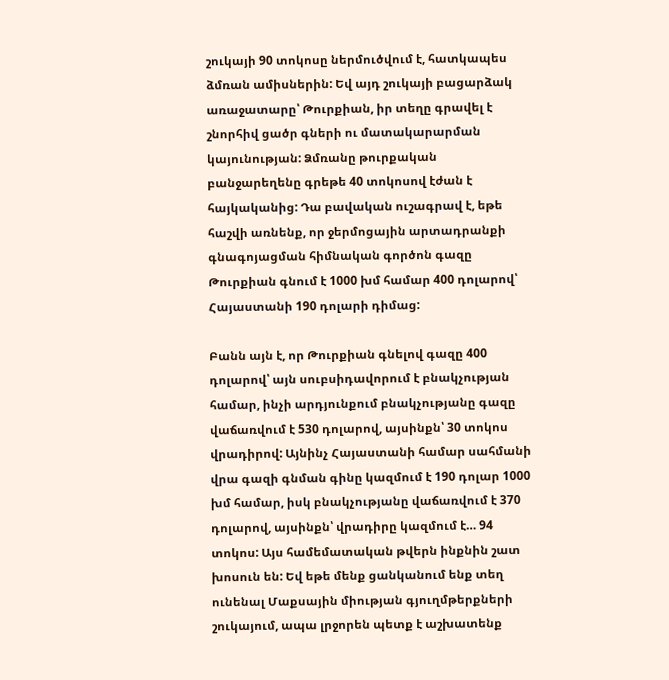շուկայի 90 տոկոսը ներմուծվում է, հատկապես ձմռան ամիսներին: Եվ այդ շուկայի բացարձակ առաջատարը՝ Թուրքիան, իր տեղը գրավել է շնորհիվ ցածր գների ու մատակարարման կայունության: Ձմռանը թուրքական բանջարեղենը գրեթե 40 տոկոսով էժան է հայկականից: Դա բավական ուշագրավ է, եթե հաշվի առնենք, որ ջերմոցային արտադրանքի գնագոյացման հիմնական գործոն գազը Թուրքիան գնում է 1000 խմ համար 400 դոլարով՝ Հայաստանի 190 դոլարի դիմաց:

Բանն այն է, որ Թուրքիան գնելով գազը 400 դոլարով՝ այն սուբսիդավորում է բնակչության համար, ինչի արդյունքում բնակչությանը գազը վաճառվում է 530 դոլարով, այսինքն՝ 30 տոկոս վրադիրով: Այնինչ Հայաստանի համար սահմանի վրա գազի գնման գինը կազմում է 190 դոլար 1000 խմ համար, իսկ բնակչությանը վաճառվում է 370 դոլարով, այսինքն՝ վրադիրը կազմում է… 94 տոկոս: Այս համեմատական թվերն ինքնին շատ խոսուն են: Եվ եթե մենք ցանկանում ենք տեղ ունենալ Մաքսային միության գյուղմթերքների շուկայում, ապա լրջորեն պետք է աշխատենք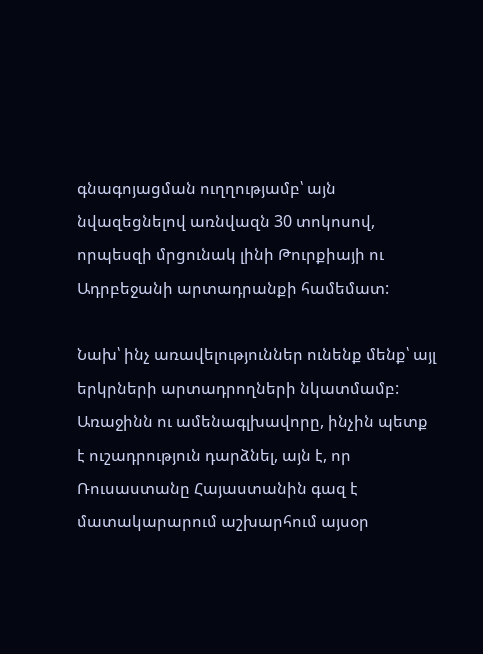գնագոյացման ուղղությամբ՝ այն նվազեցնելով առնվազն 30 տոկոսով, որպեսզի մրցունակ լինի Թուրքիայի ու Ադրբեջանի արտադրանքի համեմատ:

Նախ՝ ինչ առավելություններ ունենք մենք՝ այլ երկրների արտադրողների նկատմամբ: Առաջինն ու ամենագլխավորը, ինչին պետք է ուշադրություն դարձնել, այն է, որ Ռուսաստանը Հայաստանին գազ է մատակարարում աշխարհում այսօր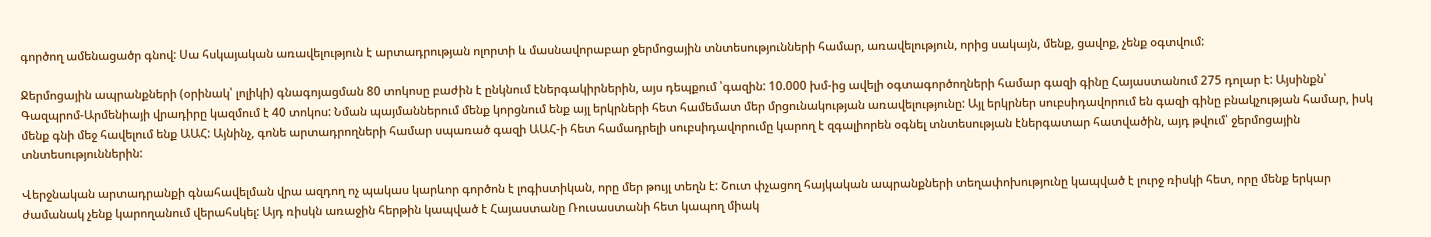գործող ամենացածր գնով: Սա հսկայական առավելություն է արտադրության ոլորտի և մասնավորաբար ջերմոցային տնտեսությունների համար, առավելություն, որից սակայն, մենք, ցավոք, չենք օգտվում:

Ջերմոցային ապրանքների (օրինակ՝ լոլիկի) գնագոյացման 80 տոկոսը բաժին է ընկնում էներգակիրներին, այս դեպքում ՝գազին: 10.000 խմ-ից ավելի օգտագործողների համար գազի գինը Հայաստանում 275 դոլար է: Այսինքն՝ Գազպրոմ-Արմենիայի վրադիրը կազմում է 40 տոկոս: Նման պայմաններում մենք կորցնում ենք այլ երկրների հետ համեմատ մեր մրցունակության առավելությունը: Այլ երկրներ սուբսիդավորում են գազի գինը բնակչության համար, իսկ մենք գնի մեջ հավելում ենք ԱԱՀ: Այնինչ, գոնե արտադրողների համար սպառած գազի ԱԱՀ-ի հետ համադրելի սուբսիդավորումը կարող է զգալիորեն օգնել տնտեսության էներգատար հատվածին, այդ թվում՝ ջերմոցային տնտեսություններին:

Վերջնական արտադրանքի գնահավելման վրա ազդող ոչ պակաս կարևոր գործոն է լոգիստիկան, որը մեր թույլ տեղն է: Շուտ փչացող հայկական ապրանքների տեղափոխությունը կապված է լուրջ ռիսկի հետ, որը մենք երկար ժամանակ չենք կարողանում վերահսկել: Այդ ռիսկն առաջին հերթին կապված է Հայաստանը Ռուսաստանի հետ կապող միակ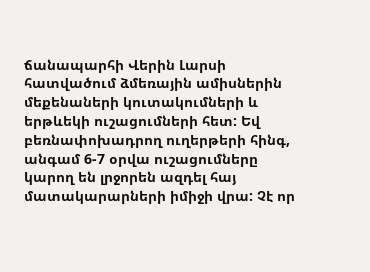ճանապարհի Վերին Լարսի հատվածում ձմեռային ամիսներին մեքենաների կուտակումների և երթևեկի ուշացումների հետ: Եվ բեռնափոխադրող ուղերթերի հինգ, անգամ 6-7 օրվա ուշացումները կարող են լրջորեն ազդել հայ մատակարարների իմիջի վրա: Չէ որ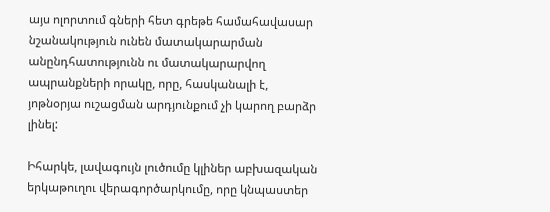այս ոլորտում գների հետ գրեթե համահավասար նշանակություն ունեն մատակարարման անընդհատությունն ու մատակարարվող ապրանքների որակը, որը, հասկանալի է, յոթնօրյա ուշացման արդյունքում չի կարող բարձր լինել:

Իհարկե, լավագույն լուծումը կլիներ աբխազական երկաթուղու վերագործարկումը, որը կնպաստեր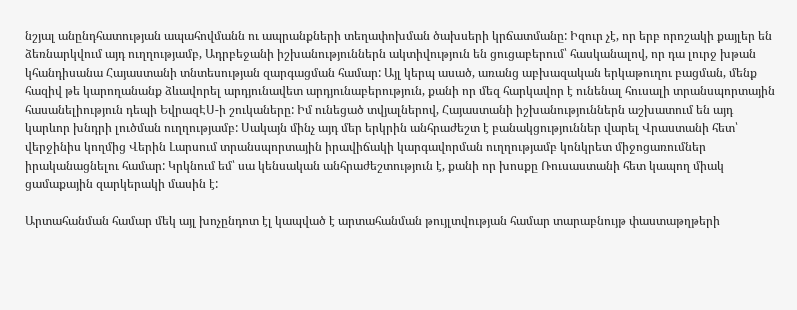նշյալ անընդհատության ապահովմանն ու ապրանքների տեղափոխման ծախսերի կրճատմանը: Իզուր չէ, որ երբ որոշակի քայլեր են ձեռնարկվում այդ ուղղությամբ, Ադրբեջանի իշխանություններն ակտիվություն են ցուցաբերում՝ հասկանալով, որ դա լուրջ խթան կհանդիսանա Հայաստանի տնտեսության զարգացման համար: Այլ կերպ ասած, առանց աբխազական երկաթուղու բացման, մենք հազիվ թե կարողանանք ձևավորել արդյունավետ արդյունաբերություն, քանի որ մեզ հարկավոր է ունենալ հուսալի տրանսպորտային հասանելիություն դեպի ԵվրազԷՍ-ի շուկաները: Իմ ունեցած տվյալներով, Հայաստանի իշխանություններն աշխատում են այդ կարևոր խնդրի լուծման ուղղությամբ: Սակայն մինչ այդ մեր երկրին անհրաժեշտ է բանակցություններ վարել Վրաստանի հետ՝ վերջինիս կողմից Վերին Լարսում տրանսպորտային իրավիճակի կարգավորման ուղղությամբ կոնկրետ միջոցառումներ իրականացնելու համար: Կրկնում եմ՝ սա կենսական անհրաժեշտություն է, քանի որ խոսքը Ռուսաստանի հետ կապող միակ ցամաքային զարկերակի մասին է:

Արտահանման համար մեկ այլ խոչընդոտ էլ կապված է արտահանման թույլտվության համար տարաբնույթ փաստաթղթերի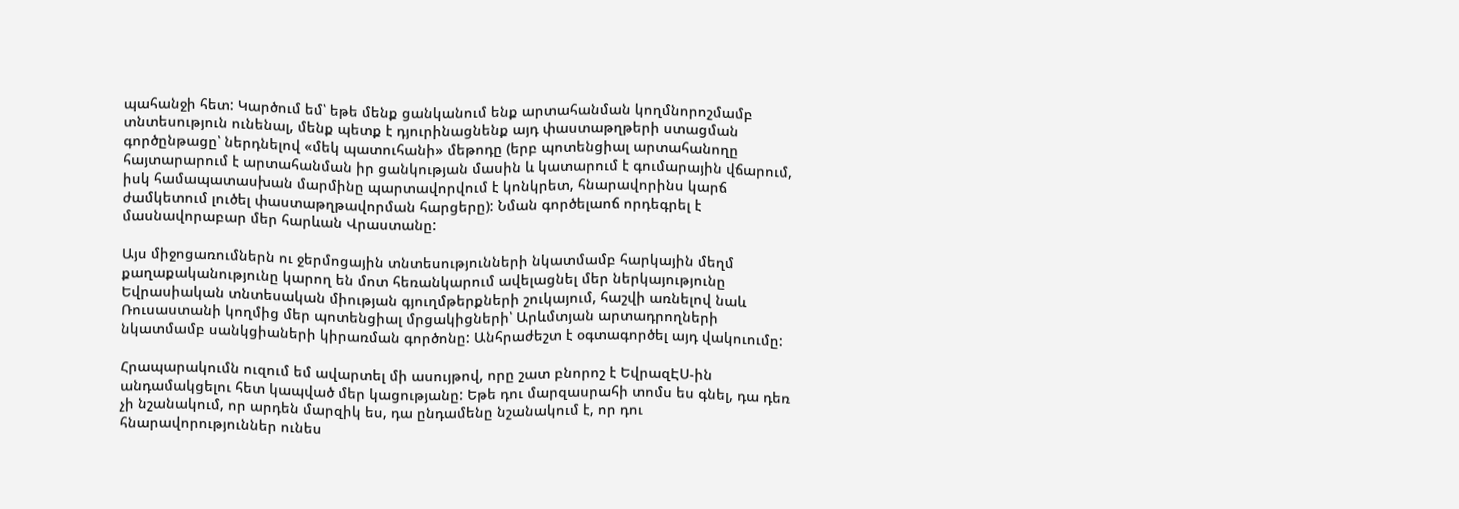պահանջի հետ: Կարծում եմ՝ եթե մենք ցանկանում ենք արտահանման կողմնորոշմամբ տնտեսություն ունենալ, մենք պետք է դյուրինացնենք այդ փաստաթղթերի ստացման գործընթացը՝ ներդնելով «մեկ պատուհանի» մեթոդը (երբ պոտենցիալ արտահանողը հայտարարում է արտահանման իր ցանկության մասին և կատարում է գումարային վճարում, իսկ համապատասխան մարմինը պարտավորվում է կոնկրետ, հնարավորինս կարճ ժամկետում լուծել փաստաթղթավորման հարցերը): Նման գործելաոճ որդեգրել է մասնավորաբար մեր հարևան Վրաստանը:

Այս միջոցառումներն ու ջերմոցային տնտեսությունների նկատմամբ հարկային մեղմ քաղաքականությունը կարող են մոտ հեռանկարում ավելացնել մեր ներկայությունը Եվրասիական տնտեսական միության գյուղմթերքների շուկայում, հաշվի առնելով նաև Ռուսաստանի կողմից մեր պոտենցիալ մրցակիցների՝ Արևմտյան արտադրողների նկատմամբ սանկցիաների կիրառման գործոնը: Անհրաժեշտ է օգտագործել այդ վակուումը:

Հրապարակումն ուզում եմ ավարտել մի ասույթով, որը շատ բնորոշ է ԵվրազԷՍ-ին անդամակցելու հետ կապված մեր կացությանը: Եթե դու մարզասրահի տոմս ես գնել, դա դեռ չի նշանակում, որ արդեն մարզիկ ես, դա ընդամենը նշանակում է, որ դու հնարավորություններ ունես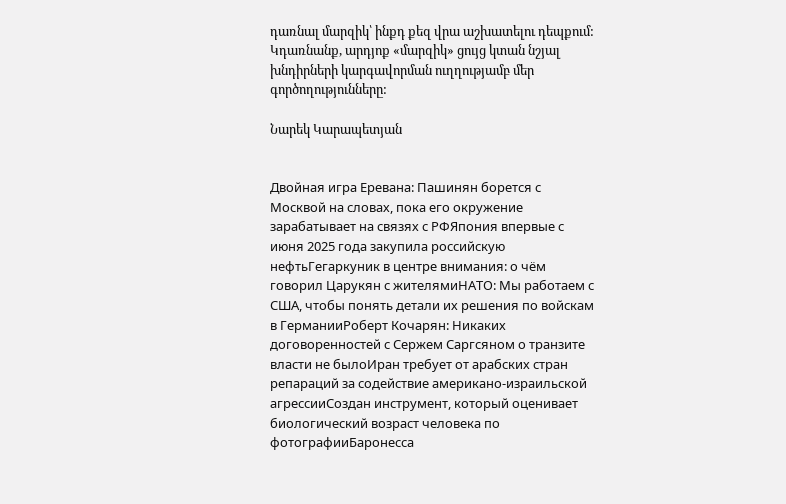դառնալ մարզիկ՝ ինքդ քեզ վրա աշխատելու դեպքում: Կդառնանք, արդյոք «մարզիկ» ցույց կտան նշյալ խնդիրների կարգավորման ուղղությամբ մեր գործողությունները:

Նարեկ Կարապետյան


Двойная игра Еревана: Пашинян борется с Москвой на словах, пока его окружение зарабатывает на связях с РФЯпония впервые с июня 2025 года закупила российскую нефтьГегаркуник в центре внимания: о чём говорил Царукян с жителямиНАТО: Мы работаем с США, чтобы понять детали их решения по войскам в ГерманииРоберт Кочарян: Никаких договоренностей с Сержем Саргсяном о транзите власти не былоИран требует от арабских стран репараций за содействие американо-израильской агрессииСоздан инструмент, который оценивает биологический возраст человека по фотографииБаронесса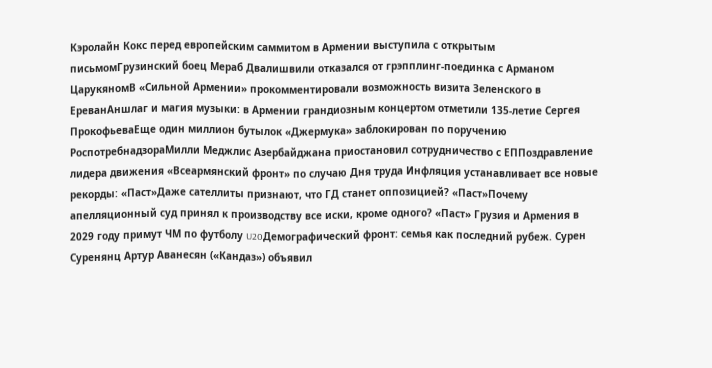Кэролайн Кокс перед европейским саммитом в Армении выступила с открытым письмомГрузинский боец Мераб Двалишвили отказался от грэпплинг-поединка с Арманом ЦарукяномВ «Сильной Армении» прокомментировали возможность визита Зеленского в ЕреванАншлаг и магия музыки: в Армении грандиозным концертом отметили 135-летие Сергея ПрокофьеваЕще один миллион бутылок «Джермука» заблокирован по поручению РоспотребнадзораМилли Меджлис Азербайджана приостановил сотрудничество с ЕППоздравление лидера движения «Всеармянский фронт» по случаю Дня труда Инфляция устанавливает все новые рекорды: «Паст»Даже сателлиты признают, что ГД станет оппозицией? «Паст»Почему апелляционный суд принял к производству все иски, кроме одного? «Паст» Грузия и Армения в 2029 году примут ЧМ по футболу U20Демографический фронт: семья как последний рубеж. Сурен Суренянц Артур Аванесян («Кандаз») объявил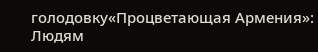голодовку«Процветающая Армения»: Людям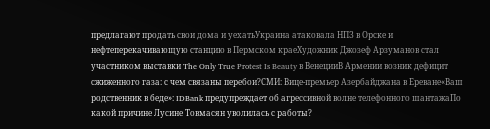предлагают продать свои дома и уехатьУкраина атаковала НПЗ в Орске и нефтеперекачивающую станцию в Пермском краеХудожник Джозеф Арзуманов стал участником выставки The Only True Protest Is Beauty в ВенецииВ Армении возник дефицит сжиженного газа: с чем связаны перебои?СМИ: Вице-премьер Азербайджана в Ереване«Ваш родственник в беде»: IDBank предупреждает об агрессивной волне телефонного шантажаПо какой причине Лусине Товмасян уволилась с работы?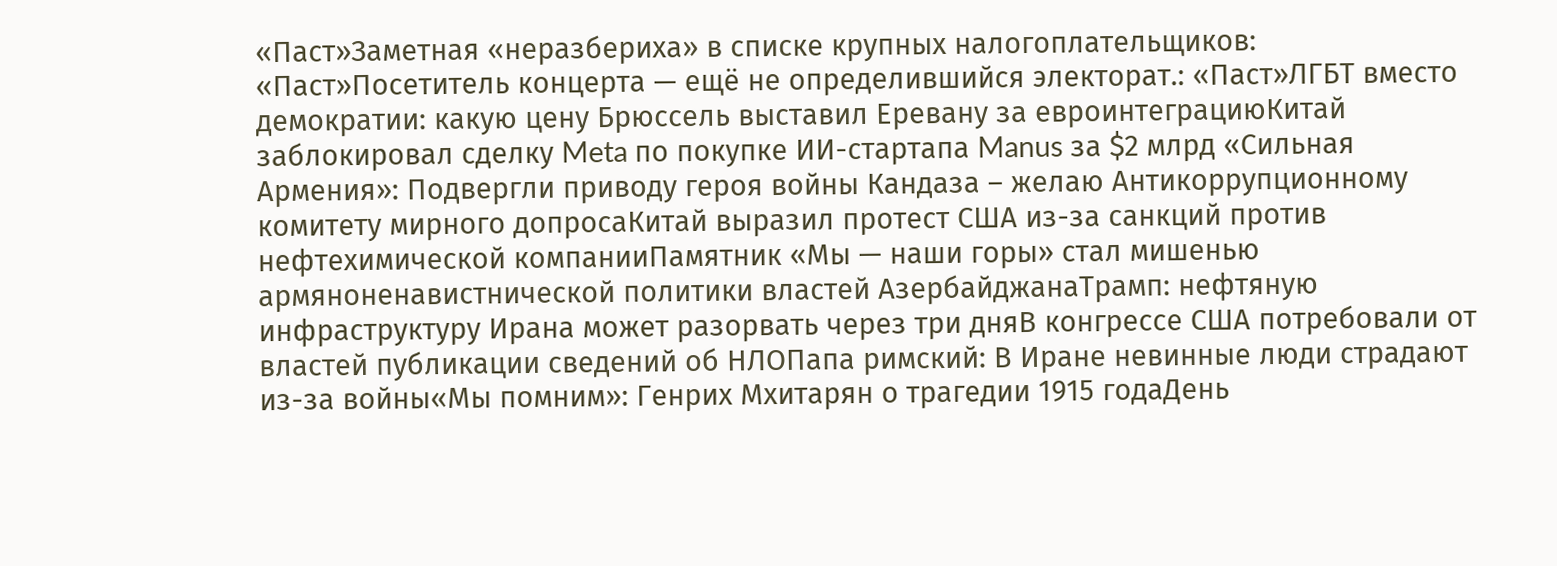«Паст»Заметная «неразбериха» в списке крупных налогоплательщиков: «Паст»Посетитель концерта — ещё не определившийся электорат.: «Паст»ЛГБТ вместо демократии: какую цену Брюссель выставил Еревану за евроинтеграциюКитай заблокировал сделку Meta по покупке ИИ-стартапа Manus за $2 млрд «Сильная Армения»: Подвергли приводу героя войны Кандаза – желаю Антикоррупционному комитету мирного допросаКитай выразил протест США из-за санкций против нефтехимической компанииПамятник «Мы — наши горы» стал мишенью армяноненавистнической политики властей АзербайджанаТрамп: нефтяную инфраструктуру Ирана может разорвать через три дняВ конгрессе США потребовали от властей публикации сведений об НЛОПапа римский: В Иране невинные люди страдают из-за войны«Мы помним»: Генрих Мхитарян о трагедии 1915 годаДень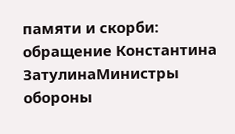памяти и скорби: обращение Константина ЗатулинаМинистры обороны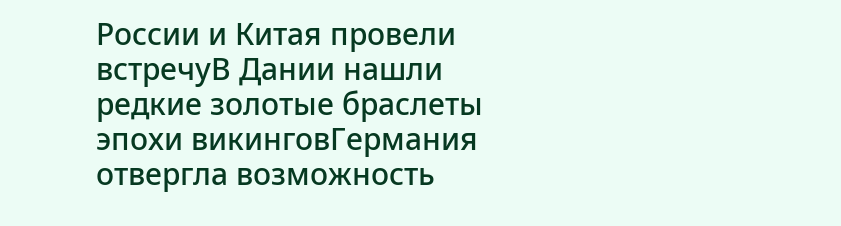России и Китая провели встречуВ Дании нашли редкие золотые браслеты эпохи викинговГермания отвергла возможность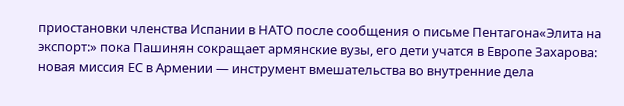приостановки членства Испании в НАТО после сообщения о письме Пентагона«Элита на экспорт:» пока Пашинян сокращает армянские вузы, его дети учатся в Европе Захарова: новая миссия ЕС в Армении — инструмент вмешательства во внутренние дела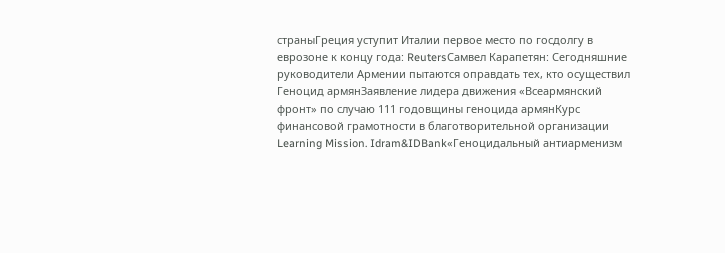страныГреция уступит Италии первое место по госдолгу в еврозоне к концу года: ReutersСамвел Карапетян: Сегодняшние руководители Армении пытаются оправдать тех, кто осуществил Геноцид армянЗаявление лидера движения «Всеармянский фронт» по случаю 111 годовщины геноцида армянКурс финансовой грамотности в благотворительной организации Learning Mission. Idram&IDBank«Геноцидальный антиарменизм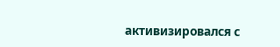активизировался с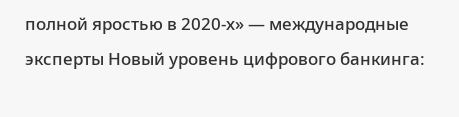полной яростью в 2020-х» — международные эксперты Новый уровень цифрового банкинга: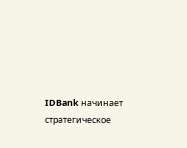IDBank начинает стратегическое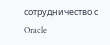сотрудничество с Oracle